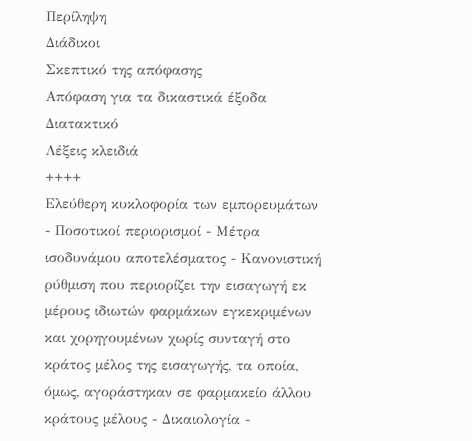Περίληψη
Διάδικοι
Σκεπτικό της απόφασης
Απόφαση για τα δικαστικά έξοδα
Διατακτικό
Λέξεις κλειδιά
++++
Ελεύθερη κυκλοφορία των εμπορευμάτων - Ποσοτικοί περιορισμοί - Μέτρα ισοδυνάμου αποτελέσματος - Κανονιστική ρύθμιση που περιορίζει την εισαγωγή εκ μέρους ιδιωτών φαρμάκων εγκεκριμένων και χορηγουμένων χωρίς συνταγή στο κράτος μέλος της εισαγωγής, τα οποία, όμως, αγοράστηκαν σε φαρμακείο άλλου κράτους μέλους - Δικαιολογία -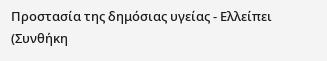Προστασία της δημόσιας υγείας - Ελλείπει
(Συνθήκη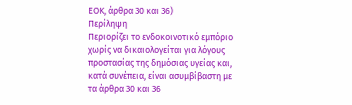ΕΟΚ, άρθρα 30 και 36)
Περίληψη
Περιορίζει το ενδοκοινοτικό εμπόριο χωρίς να δικαιολογείται για λόγους προστασίας της δημόσιας υγείας και, κατά συνέπεια, είναι ασυμβίβαστη με τα άρθρα 30 και 36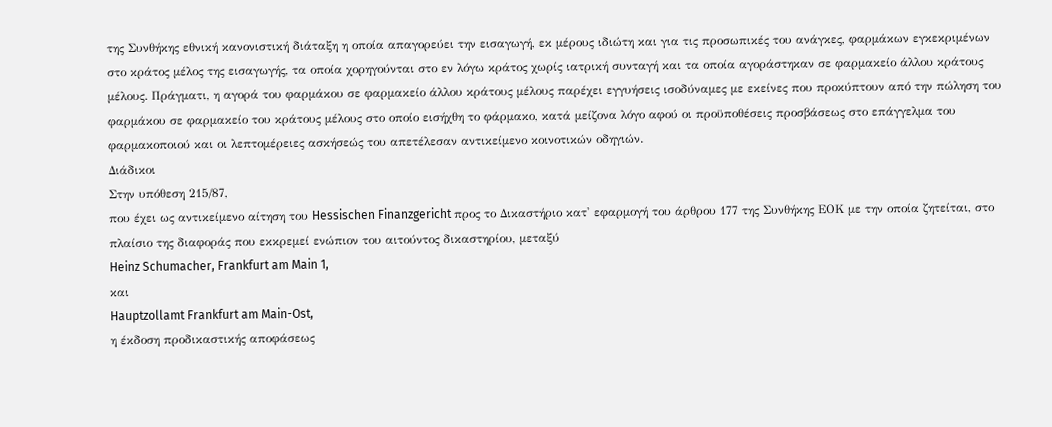της Συνθήκης εθνική κανονιστική διάταξη η οποία απαγορεύει την εισαγωγή, εκ μέρους ιδιώτη και για τις προσωπικές του ανάγκες, φαρμάκων εγκεκριμένων στο κράτος μέλος της εισαγωγής, τα οποία χορηγούνται στο εν λόγω κράτος χωρίς ιατρική συνταγή και τα οποία αγοράστηκαν σε φαρμακείο άλλου κράτους μέλους. Πράγματι, η αγορά του φαρμάκου σε φαρμακείο άλλου κράτους μέλους παρέχει εγγυήσεις ισοδύναμες με εκείνες που προκύπτουν από την πώληση του φαρμάκου σε φαρμακείο του κράτους μέλους στο οποίο εισήχθη το φάρμακο, κατά μείζονα λόγο αφού οι προϋποθέσεις προσβάσεως στο επάγγελμα του φαρμακοποιού και οι λεπτομέρειες ασκήσεώς του απετέλεσαν αντικείμενο κοινοτικών οδηγιών.
Διάδικοι
Στην υπόθεση 215/87,
που έχει ως αντικείμενο αίτηση του Hessischen Finanzgericht προς το Δικαστήριο κατ' εφαρμογή του άρθρου 177 της Συνθήκης ΕΟΚ με την οποία ζητείται, στο πλαίσιο της διαφοράς που εκκρεμεί ενώπιον του αιτούντος δικαστηρίου, μεταξύ
Heinz Schumacher, Frankfurt am Main 1,
και
Hauptzollamt Frankfurt am Main-Ost,
η έκδοση προδικαστικής αποφάσεως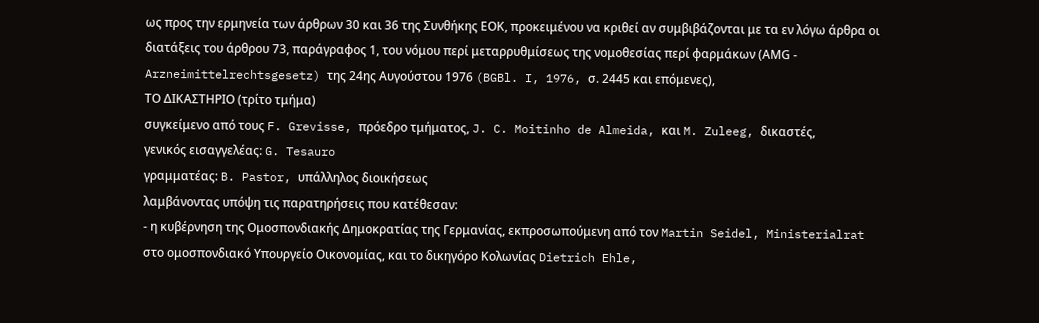ως προς την ερμηνεία των άρθρων 30 και 36 της Συνθήκης ΕΟΚ, προκειμένου να κριθεί αν συμβιβάζονται με τα εν λόγω άρθρα οι διατάξεις του άρθρου 73, παράγραφος 1, του νόμου περί μεταρρυθμίσεως της νομοθεσίας περί φαρμάκων (ΑΜG - Arzneimittelrechtsgesetz) της 24ης Αυγούστου 1976 (BGBl. I, 1976, σ. 2445 και επόμενες),
ΤΟ ΔΙΚΑΣΤΗΡΙΟ (τρίτο τμήμα)
συγκείμενο από τους F. Grevisse, πρόεδρο τμήματος, J. C. Moitinho de Almeida, και M. Zuleeg, δικαστές,
γενικός εισαγγελέας: G. Tesauro
γραμματέας: B. Pastor, υπάλληλος διοικήσεως
λαμβάνοντας υπόψη τις παρατηρήσεις που κατέθεσαν:
- η κυβέρνηση της Ομοσπονδιακής Δημοκρατίας της Γερμανίας, εκπροσωπούμενη από τον Martin Seidel, Ministerialrat στο ομοσπονδιακό Υπουργείο Οικονομίας, και το δικηγόρο Κολωνίας Dietrich Ehle,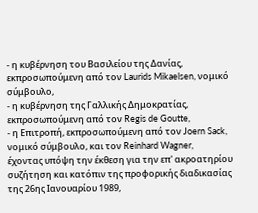- η κυβέρνηση του Βασιλείου της Δανίας, εκπροσωπούμενη από τον Laurids Mikaelsen, νομικό σύμβουλο,
- η κυβέρνηση της Γαλλικής Δημοκρατίας, εκπροσωπούμενη από τον Regis de Goutte,
- η Επιτροπή, εκπροσωπούμενη από τον Joern Sack, νομικό σύμβουλο, και τον Reinhard Wagner,
έχοντας υπόψη την έκθεση για την επ' ακροατηρίου συζήτηση και κατόπιν της προφορικής διαδικασίας της 26ης Ιανουαρίου 1989,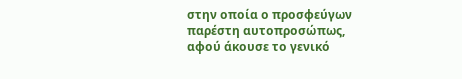στην οποία ο προσφεύγων παρέστη αυτοπροσώπως,
αφού άκουσε το γενικό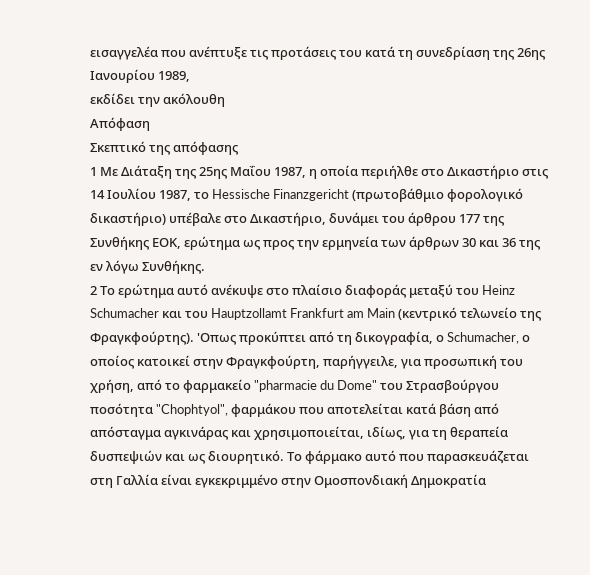εισαγγελέα που ανέπτυξε τις προτάσεις του κατά τη συνεδρίαση της 26ης Ιανουρίου 1989,
εκδίδει την ακόλουθη
Απόφαση
Σκεπτικό της απόφασης
1 Με Διάταξη της 25ης Μαΐου 1987, η οποία περιήλθε στο Δικαστήριο στις 14 Ιουλίου 1987, το Hessische Finanzgericht (πρωτοβάθμιο φορολογικό δικαστήριο) υπέβαλε στο Δικαστήριο, δυνάμει του άρθρου 177 της Συνθήκης ΕΟΚ, ερώτημα ως προς την ερμηνεία των άρθρων 30 και 36 της εν λόγω Συνθήκης.
2 Το ερώτημα αυτό ανέκυψε στο πλαίσιο διαφοράς μεταξύ του Heinz Schumacher και του Hauptzollamt Frankfurt am Main (κεντρικό τελωνείο της Φραγκφούρτης). 'Οπως προκύπτει από τη δικογραφία, ο Schumacher, ο οποίος κατοικεί στην Φραγκφούρτη, παρήγγειλε, για προσωπική του χρήση, από το φαρμακείο "pharmacie du Dome" του Στρασβούργου ποσότητα "Chophtyol", φαρμάκου που αποτελείται κατά βάση από απόσταγμα αγκινάρας και χρησιμοποιείται, ιδίως, για τη θεραπεία δυσπεψιών και ως διουρητικό. Το φάρμακο αυτό που παρασκευάζεται στη Γαλλία είναι εγκεκριμμένο στην Ομοσπονδιακή Δημοκρατία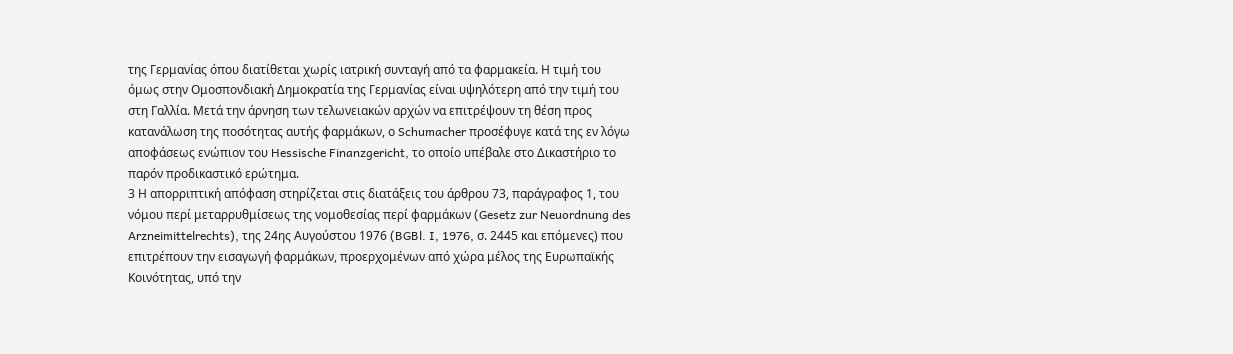της Γερμανίας όπου διατίθεται χωρίς ιατρική συνταγή από τα φαρμακεία. Η τιμή του όμως στην Ομοσπονδιακή Δημοκρατία της Γερμανίας είναι υψηλότερη από την τιμή του στη Γαλλία. Μετά την άρνηση των τελωνειακών αρχών να επιτρέψουν τη θέση προς κατανάλωση της ποσότητας αυτής φαρμάκων, ο Schumacher προσέφυγε κατά της εν λόγω αποφάσεως ενώπιον του Hessische Finanzgericht, το οποίο υπέβαλε στο Δικαστήριο το παρόν προδικαστικό ερώτημα.
3 Η απορριπτική απόφαση στηρίζεται στις διατάξεις του άρθρου 73, παράγραφος 1, του νόμου περί μεταρρυθμίσεως της νομοθεσίας περί φαρμάκων (Gesetz zur Neuordnung des Arzneimittelrechts), της 24ης Αυγούστου 1976 (BGBl. I, 1976, σ. 2445 και επόμενες) που επιτρέπουν την εισαγωγή φαρμάκων, προερχομένων από χώρα μέλος της Ευρωπαϊκής Κοινότητας, υπό την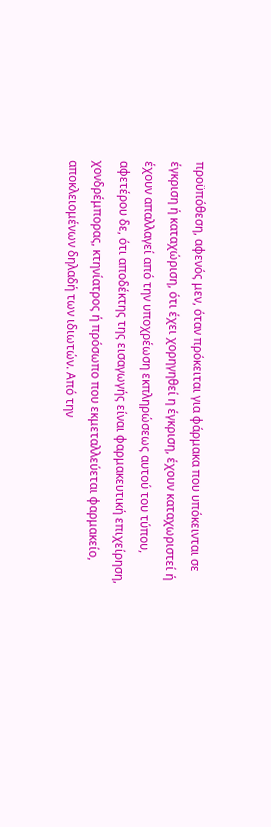προϋπόθεση, αφενός μεν, όταν πρόκειται για φάρμακα που υπόκεινται σε έγκριση ή καταχώριση, ότι έχει χορηγηθεί η έγκριση, έχουν καταχωριστεί ή έχουν απαλλαγεί από την υποχρέωση εκπληρώσεως αυτού του τύπου, αφετέρου δε, ότι αποδέκτης της εισαγωγής είναι φαρμακευτική επιχείρηση, χονδρέμπορας, κτηνίατρος ή πρόσωπο που εκμεταλλεύεται φαρμακείο, αποκλειομένων δηλαδή των ιδιωτών. Από την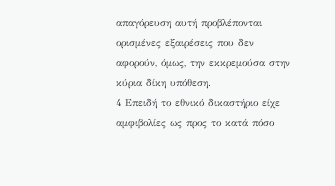απαγόρευση αυτή προβλέπονται ορισμένες εξαιρέσεις που δεν αφορούν, όμως, την εκκρεμούσα στην κύρια δίκη υπόθεση.
4 Επειδή το εθνικό δικαστήριο είχε αμφιβολίες ως προς το κατά πόσο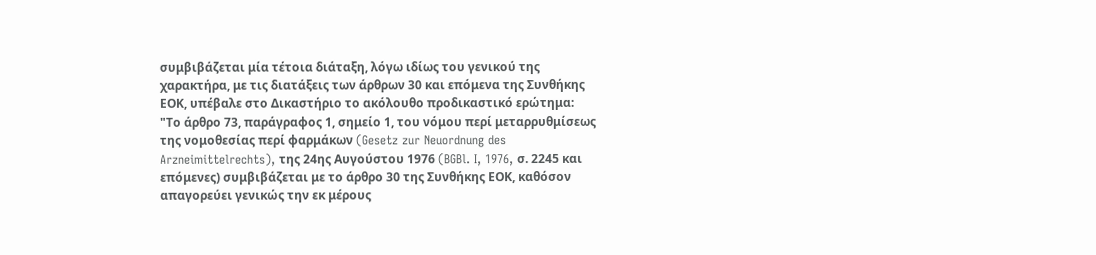συμβιβάζεται μία τέτοια διάταξη, λόγω ιδίως του γενικού της χαρακτήρα, με τις διατάξεις των άρθρων 30 και επόμενα της Συνθήκης ΕΟΚ, υπέβαλε στο Δικαστήριο το ακόλουθο προδικαστικό ερώτημα:
"Το άρθρο 73, παράγραφος 1, σημείο 1, του νόμου περί μεταρρυθμίσεως της νομοθεσίας περί φαρμάκων (Gesetz zur Neuordnung des Arzneimittelrechts), της 24ης Αυγούστου 1976 (BGBl. I, 1976, σ. 2245 και επόμενες) συμβιβάζεται με το άρθρο 30 της Συνθήκης ΕΟΚ, καθόσον απαγορεύει γενικώς την εκ μέρους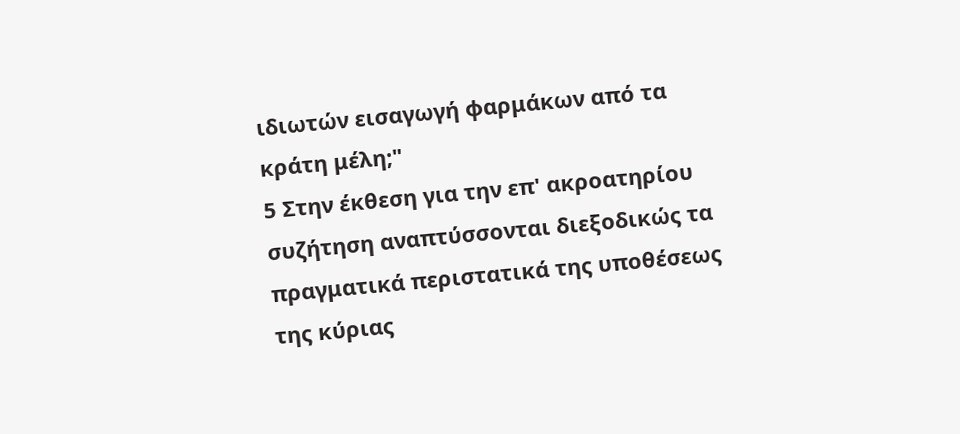ιδιωτών εισαγωγή φαρμάκων από τα κράτη μέλη;"
5 Στην έκθεση για την επ' ακροατηρίου συζήτηση αναπτύσσονται διεξοδικώς τα πραγματικά περιστατικά της υποθέσεως της κύριας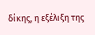δίκης, η εξέλιξη της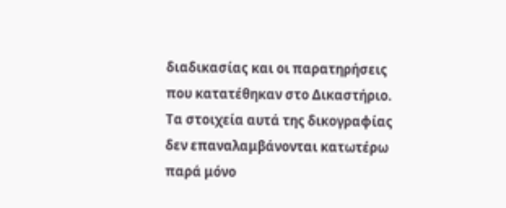διαδικασίας και οι παρατηρήσεις που κατατέθηκαν στο Δικαστήριο. Τα στοιχεία αυτά της δικογραφίας δεν επαναλαμβάνονται κατωτέρω παρά μόνο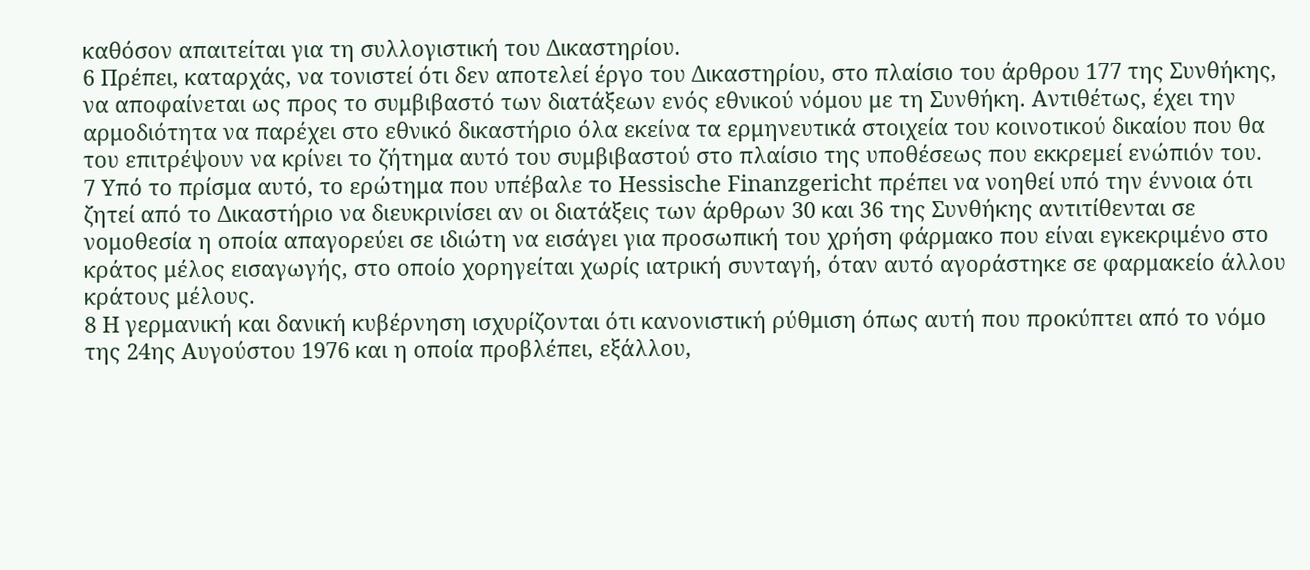καθόσον απαιτείται για τη συλλογιστική του Δικαστηρίου.
6 Πρέπει, καταρχάς, να τονιστεί ότι δεν αποτελεί έργο του Δικαστηρίου, στο πλαίσιο του άρθρου 177 της Συνθήκης, να αποφαίνεται ως προς το συμβιβαστό των διατάξεων ενός εθνικού νόμου με τη Συνθήκη. Αντιθέτως, έχει την αρμοδιότητα να παρέχει στο εθνικό δικαστήριο όλα εκείνα τα ερμηνευτικά στοιχεία του κοινοτικού δικαίου που θα του επιτρέψουν να κρίνει το ζήτημα αυτό του συμβιβαστού στο πλαίσιο της υποθέσεως που εκκρεμεί ενώπιόν του.
7 Υπό το πρίσμα αυτό, το ερώτημα που υπέβαλε το Hessische Finanzgericht πρέπει να νοηθεί υπό την έννοια ότι ζητεί από το Δικαστήριο να διευκρινίσει αν οι διατάξεις των άρθρων 30 και 36 της Συνθήκης αντιτίθενται σε νομοθεσία η οποία απαγορεύει σε ιδιώτη να εισάγει για προσωπική του χρήση φάρμακο που είναι εγκεκριμένο στο κράτος μέλος εισαγωγής, στο οποίο χορηγείται χωρίς ιατρική συνταγή, όταν αυτό αγοράστηκε σε φαρμακείο άλλου κράτους μέλους.
8 Η γερμανική και δανική κυβέρνηση ισχυρίζονται ότι κανονιστική ρύθμιση όπως αυτή που προκύπτει από το νόμο της 24ης Αυγούστου 1976 και η οποία προβλέπει, εξάλλου,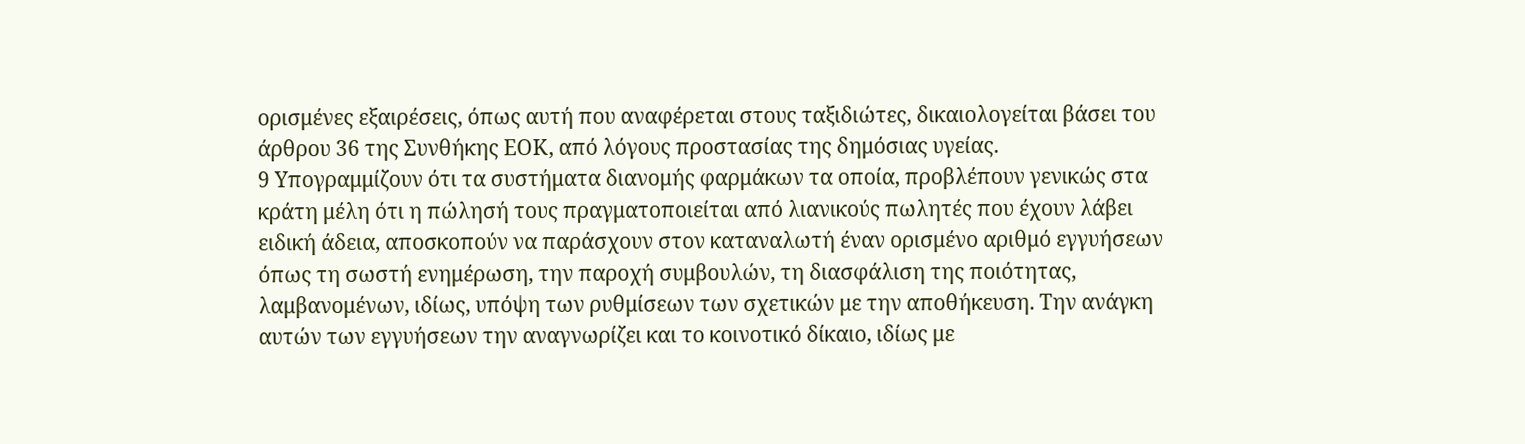ορισμένες εξαιρέσεις, όπως αυτή που αναφέρεται στους ταξιδιώτες, δικαιολογείται βάσει του άρθρου 36 της Συνθήκης ΕΟΚ, από λόγους προστασίας της δημόσιας υγείας.
9 Υπογραμμίζουν ότι τα συστήματα διανομής φαρμάκων τα οποία, προβλέπουν γενικώς στα κράτη μέλη ότι η πώλησή τους πραγματοποιείται από λιανικούς πωλητές που έχουν λάβει ειδική άδεια, αποσκοπούν να παράσχουν στον καταναλωτή έναν ορισμένο αριθμό εγγυήσεων όπως τη σωστή ενημέρωση, την παροχή συμβουλών, τη διασφάλιση της ποιότητας, λαμβανομένων, ιδίως, υπόψη των ρυθμίσεων των σχετικών με την αποθήκευση. Την ανάγκη αυτών των εγγυήσεων την αναγνωρίζει και το κοινοτικό δίκαιο, ιδίως με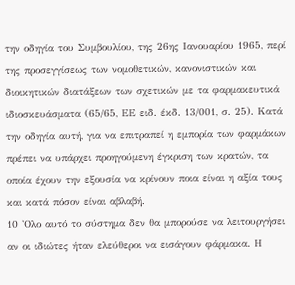την οδηγία του Συμβουλίου, της 26ης Ιανουαρίου 1965, περί της προσεγγίσεως των νομοθετικών, κανονιστικών και διοικητικών διατάξεων των σχετικών με τα φαρμακευτικά ιδιοσκευάσματα (65/65, ΕΕ ειδ. έκδ. 13/001, σ. 25). Κατά την οδηγία αυτή, για να επιτραπεί η εμπορία των φαρμάκων πρέπει να υπάρχει προηγούμενη έγκριση των κρατών, τα οποία έχουν την εξουσία να κρίνουν ποια είναι η αξία τους και κατά πόσον είναι αβλαβή.
10 'Ολο αυτό το σύστημα δεν θα μπορούσε να λειτουργήσει αν οι ιδιώτες ήταν ελεύθεροι να εισάγουν φάρμακα. Η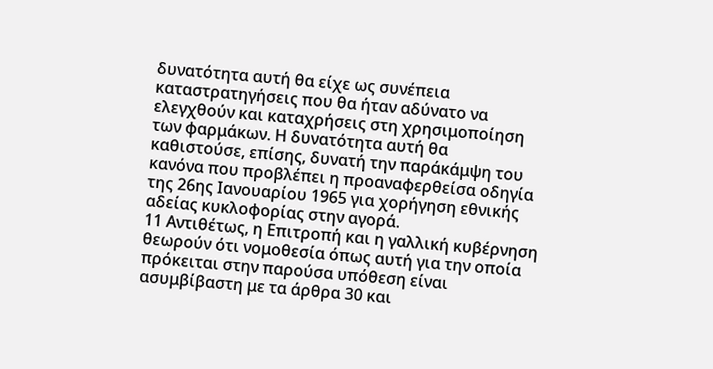δυνατότητα αυτή θα είχε ως συνέπεια καταστρατηγήσεις που θα ήταν αδύνατο να ελεγχθούν και καταχρήσεις στη χρησιμοποίηση των φαρμάκων. Η δυνατότητα αυτή θα καθιστούσε, επίσης, δυνατή την παράκάμψη του κανόνα που προβλέπει η προαναφερθείσα οδηγία της 26ης Ιανουαρίου 1965 για χορήγηση εθνικής αδείας κυκλοφορίας στην αγορά.
11 Αντιθέτως, η Επιτροπή και η γαλλική κυβέρνηση θεωρούν ότι νομοθεσία όπως αυτή για την οποία πρόκειται στην παρούσα υπόθεση είναι ασυμβίβαστη με τα άρθρα 30 και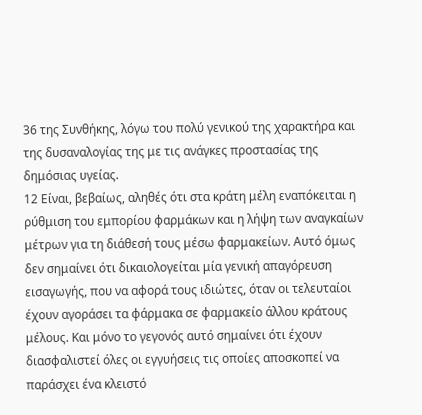36 της Συνθήκης, λόγω του πολύ γενικού της χαρακτήρα και της δυσαναλογίας της με τις ανάγκες προστασίας της δημόσιας υγείας.
12 Είναι, βεβαίως, αληθές ότι στα κράτη μέλη εναπόκειται η ρύθμιση του εμπορίου φαρμάκων και η λήψη των αναγκαίων μέτρων για τη διάθεσή τους μέσω φαρμακείων. Αυτό όμως δεν σημαίνει ότι δικαιολογείται μία γενική απαγόρευση εισαγωγής, που να αφορά τους ιδιώτες, όταν οι τελευταίοι έχουν αγοράσει τα φάρμακα σε φαρμακείο άλλου κράτους μέλους. Και μόνο το γεγονός αυτό σημαίνει ότι έχουν διασφαλιστεί όλες οι εγγυήσεις τις οποίες αποσκοπεί να παράσχει ένα κλειστό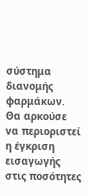σύστημα διανομής φαρμάκων. Θα αρκούσε να περιοριστεί η έγκριση εισαγωγής στις ποσότητες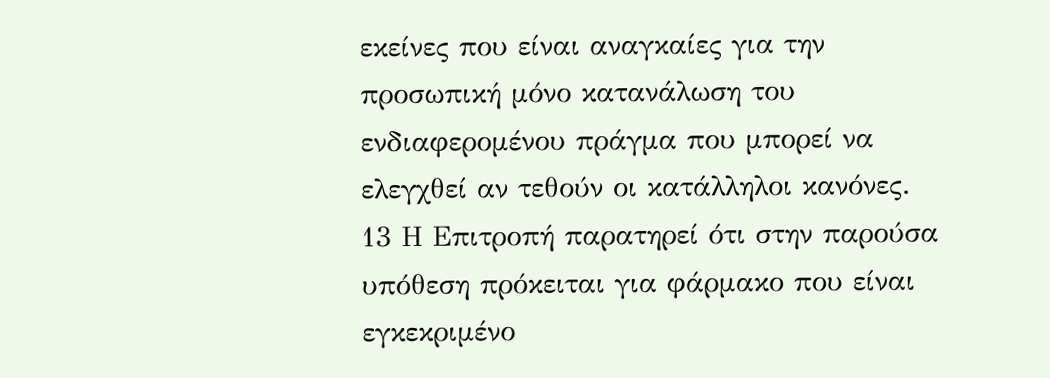εκείνες που είναι αναγκαίες για την προσωπική μόνο κατανάλωση του ενδιαφερομένου πράγμα που μπορεί να ελεγχθεί αν τεθούν οι κατάλληλοι κανόνες.
13 Η Επιτροπή παρατηρεί ότι στην παρούσα υπόθεση πρόκειται για φάρμακο που είναι εγκεκριμένο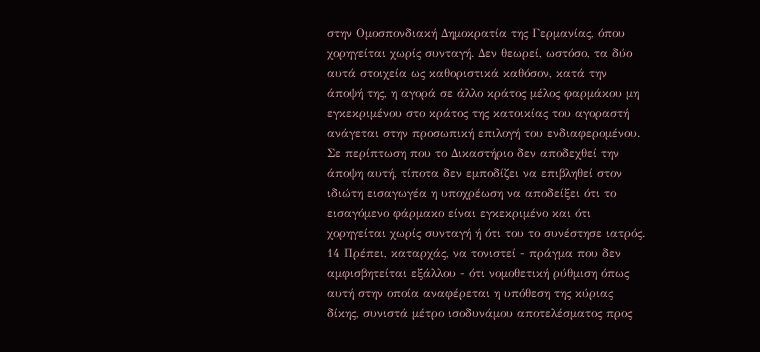στην Ομοσπονδιακή Δημοκρατία της Γερμανίας, όπου χορηγείται χωρίς συνταγή. Δεν θεωρεί, ωστόσο, τα δύο αυτά στοιχεία ως καθοριστικά καθόσον, κατά την άποψή της, η αγορά σε άλλο κράτος μέλος φαρμάκου μη εγκεκριμένου στο κράτος της κατοικίας του αγοραστή ανάγεται στην προσωπική επιλογή του ενδιαφερομένου. Σε περίπτωση που το Δικαστήριο δεν αποδεχθεί την άποψη αυτή, τίποτα δεν εμποδίζει να επιβληθεί στον ιδιώτη εισαγωγέα η υποχρέωση να αποδείξει ότι το εισαγόμενο φάρμακο είναι εγκεκριμένο και ότι χορηγείται χωρίς συνταγή ή ότι του το συνέστησε ιατρός.
14 Πρέπει, καταρχάς, να τονιστεί - πράγμα που δεν αμφισβητείται εξάλλου - ότι νομοθετική ρύθμιση όπως αυτή στην οποία αναφέρεται η υπόθεση της κύριας δίκης, συνιστά μέτρο ισοδυνάμου αποτελέσματος προς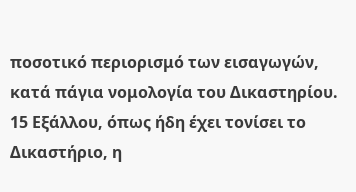ποσοτικό περιορισμό των εισαγωγών, κατά πάγια νομολογία του Δικαστηρίου.
15 Εξάλλου, όπως ήδη έχει τονίσει το Δικαστήριο, η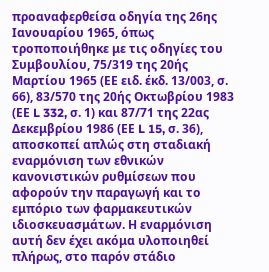προαναφερθείσα οδηγία της 26ης Ιανουαρίου 1965, όπως τροποποιήθηκε με τις οδηγίες του Συμβουλίου, 75/319 της 20ής Μαρτίου 1965 (ΕΕ ειδ. έκδ. 13/003, σ. 66), 83/570 της 20ής Οκτωβρίου 1983 (ΕΕ L 332, σ. 1) και 87/71 της 22ας Δεκεμβρίου 1986 (ΕΕ L 15, σ. 36), αποσκοπεί απλώς στη σταδιακή εναρμόνιση των εθνικών κανονιστικών ρυθμίσεων που αφορούν την παραγωγή και το εμπόριο των φαρμακευτικών ιδιοσκευασμάτων. Η εναρμόνιση αυτή δεν έχει ακόμα υλοποιηθεί πλήρως, στο παρόν στάδιο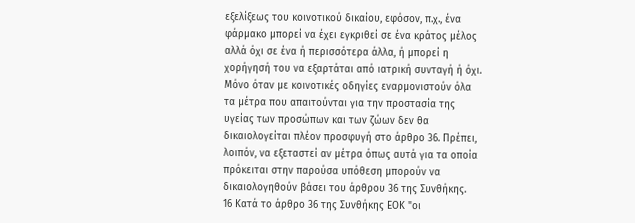εξελίξεως του κοινοτικού δικαίου, εφόσον, π.χ., ένα φάρμακο μπορεί να έχει εγκριθεί σε ένα κράτος μέλος αλλά όχι σε ένα ή περισσότερα άλλα, ή μπορεί η χορήγησή του να εξαρτάται από ιατρική συνταγή ή όχι. Μόνο όταν με κοινοτικές οδηγίες εναρμονιστούν όλα τα μέτρα που απαιτούνται για την προστασία της υγείας των προσώπων και των ζώων δεν θα δικαιολογείται πλέον προσφυγή στο άρθρο 36. Πρέπει, λοιπόν, να εξεταστεί αν μέτρα όπως αυτά για τα οποία πρόκειται στην παρούσα υπόθεση μπορούν να δικαιολογηθούν βάσει του άρθρου 36 της Συνθήκης.
16 Κατά το άρθρο 36 της Συνθήκης ΕΟΚ "οι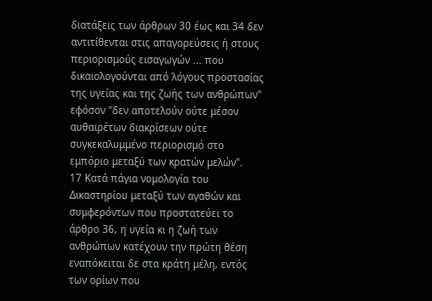διατάξεις των άρθρων 30 έως και 34 δεν αντιτίθενται στις απαγορεύσεις ή στους περιορισμούς εισαγωγών ... που δικαιολογούνται από λόγους προστασίας της υγείας και της ζωής των ανθρώπων" εφόσον "δεν αποτελούν ούτε μέσον αυθαιρέτων διακρίσεων ούτε συγκεκαλυμμένο περιορισμό στο εμπόριο μεταξύ των κρατών μελών".
17 Κατά πάγια νομολογία του Δικαστηρίου μεταξύ των αγαθών και συμφερόντων που προστατεύει το άρθρο 36, η υγεία κι η ζωή των ανθρώπων κατέχουν την πρώτη θέση εναπόκειται δε στα κράτη μέλη, εντός των ορίων που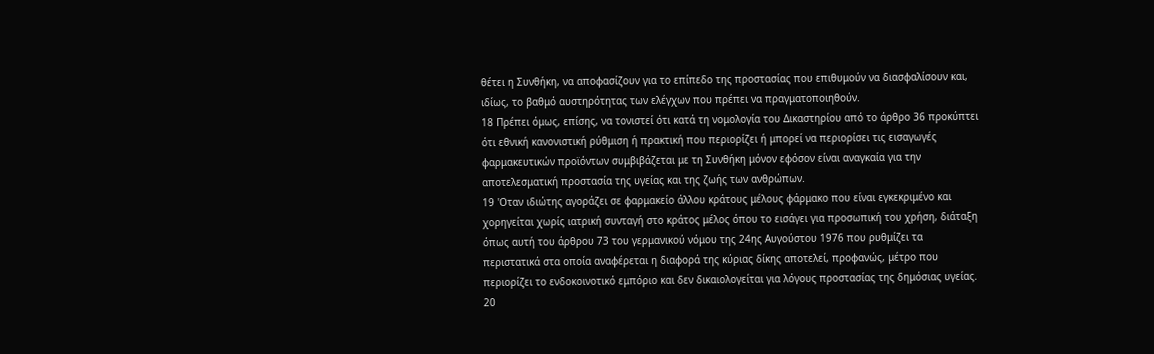θέτει η Συνθήκη, να αποφασίζουν για το επίπεδο της προστασίας που επιθυμούν να διασφαλίσουν και, ιδίως, το βαθμό αυστηρότητας των ελέγχων που πρέπει να πραγματοποιηθούν.
18 Πρέπει όμως, επίσης, να τονιστεί ότι κατά τη νομολογία του Δικαστηρίου από το άρθρο 36 προκύπτει ότι εθνική κανονιστική ρύθμιση ή πρακτική που περιορίζει ή μπορεί να περιορίσει τις εισαγωγές φαρμακευτικών προϊόντων συμβιβάζεται με τη Συνθήκη μόνον εφόσον είναι αναγκαία για την αποτελεσματική προστασία της υγείας και της ζωής των ανθρώπων.
19 'Οταν ιδιώτης αγοράζει σε φαρμακείο άλλου κράτους μέλους φάρμακο που είναι εγκεκριμένο και χορηγείται χωρίς ιατρική συνταγή στο κράτος μέλος όπου το εισάγει για προσωπική του χρήση, διάταξη όπως αυτή του άρθρου 73 του γερμανικού νόμου της 24ης Αυγούστου 1976 που ρυθμίζει τα περιστατικά στα οποία αναφέρεται η διαφορά της κύριας δίκης αποτελεί, προφανώς, μέτρο που περιορίζει το ενδοκοινοτικό εμπόριο και δεν δικαιολογείται για λόγους προστασίας της δημόσιας υγείας.
20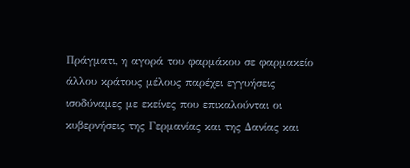Πράγματι, η αγορά του φαρμάκου σε φαρμακείο άλλου κράτους μέλους παρέχει εγγυήσεις ισοδύναμες με εκείνες που επικαλούνται οι κυβερνήσεις της Γερμανίας και της Δανίας και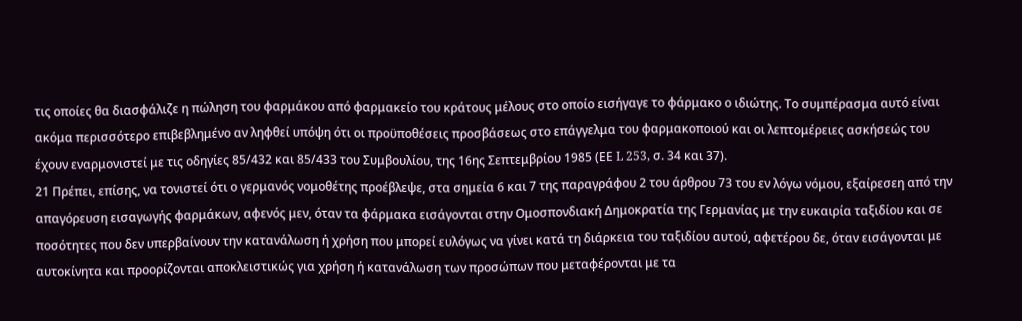τις οποίες θα διασφάλιζε η πώληση του φαρμάκου από φαρμακείο του κράτους μέλους στο οποίο εισήγαγε το φάρμακο ο ιδιώτης. Το συμπέρασμα αυτό είναι ακόμα περισσότερο επιβεβλημένο αν ληφθεί υπόψη ότι οι προϋποθέσεις προσβάσεως στο επάγγελμα του φαρμακοποιού και οι λεπτομέρειες ασκήσεώς του έχουν εναρμονιστεί με τις οδηγίες 85/432 και 85/433 του Συμβουλίου, της 16ης Σεπτεμβρίου 1985 (ΕΕ L 253, σ. 34 και 37).
21 Πρέπει, επίσης, να τονιστεί ότι ο γερμανός νομοθέτης προέβλεψε, στα σημεία 6 και 7 της παραγράφου 2 του άρθρου 73 του εν λόγω νόμου, εξαίρεσεη από την απαγόρευση εισαγωγής φαρμάκων, αφενός μεν, όταν τα φάρμακα εισάγονται στην Ομοσπονδιακή Δημοκρατία της Γερμανίας με την ευκαιρία ταξιδίου και σε ποσότητες που δεν υπερβαίνουν την κατανάλωση ή χρήση που μπορεί ευλόγως να γίνει κατά τη διάρκεια του ταξιδίου αυτού, αφετέρου δε, όταν εισάγονται με αυτοκίνητα και προορίζονται αποκλειστικώς για χρήση ή κατανάλωση των προσώπων που μεταφέρονται με τα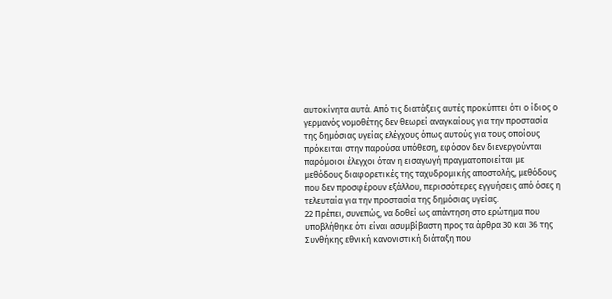αυτοκίνητα αυτά. Από τις διατάξεις αυτές προκύπτει ότι ο ίδιος ο γερμανός νομοθέτης δεν θεωρεί αναγκαίους για την προστασία της δημόσιας υγείας ελέγχους όπως αυτούς για τους οποίους πρόκειται στην παρούσα υπόθεση, εφόσον δεν διενεργούνται παρόμοιοι έλεγχοι όταν η εισαγωγή πραγματοποιείται με μεθόδους διαφορετικές της ταχυδρομικής αποστολής, μεθόδους που δεν προσφέρουν εξάλλου, περισσότερες εγγυήσεις από όσες η τελευταία για την προστασία της δημόσιας υγείας.
22 Πρέπει, συνεπώς, να δοθεί ως απάντηση στο ερώτημα που υποβλήθηκε ότι είναι ασυμβίβαστη προς τα άρθρα 30 και 36 της Συνθήκης εθνική κανονιστική διάταξη που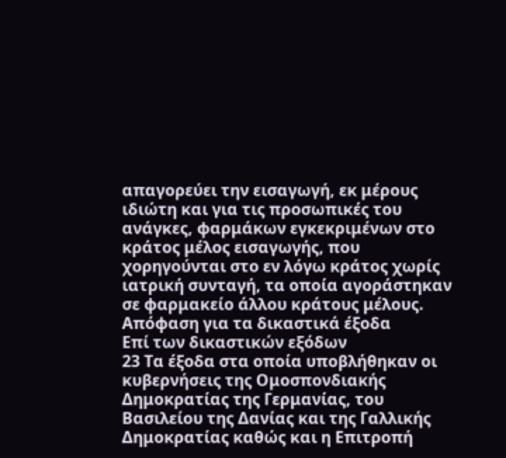απαγορεύει την εισαγωγή, εκ μέρους ιδιώτη και για τις προσωπικές του ανάγκες, φαρμάκων εγκεκριμένων στο κράτος μέλος εισαγωγής, που χορηγούνται στο εν λόγω κράτος χωρίς ιατρική συνταγή, τα οποία αγοράστηκαν σε φαρμακείο άλλου κράτους μέλους.
Απόφαση για τα δικαστικά έξοδα
Επί των δικαστικών εξόδων
23 Τα έξοδα στα οποία υποβλήθηκαν οι κυβερνήσεις της Ομοσπονδιακής Δημοκρατίας της Γερμανίας, του Βασιλείου της Δανίας και της Γαλλικής Δημοκρατίας καθώς και η Επιτροπή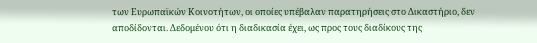των Ευρωπαϊκών Κοινοτήτων, οι οποίες υπέβαλαν παρατηρήσεις στο Δικαστήριο, δεν αποδίδονται. Δεδομένου ότι η διαδικασία έχει, ως προς τους διαδίκους της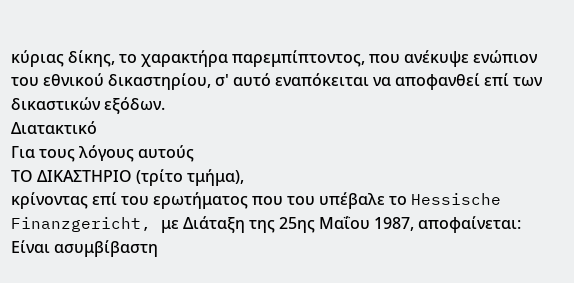κύριας δίκης, το χαρακτήρα παρεμπίπτοντος, που ανέκυψε ενώπιον του εθνικού δικαστηρίου, σ' αυτό εναπόκειται να αποφανθεί επί των δικαστικών εξόδων.
Διατακτικό
Για τους λόγους αυτούς
ΤΟ ΔΙΚΑΣΤΗΡΙΟ (τρίτο τμήμα),
κρίνοντας επί του ερωτήματος που του υπέβαλε το Hessische Finanzgericht, με Διάταξη της 25ης Μαΐου 1987, αποφαίνεται:
Είναι ασυμβίβαστη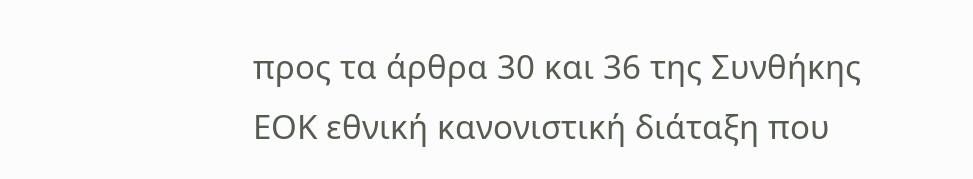προς τα άρθρα 30 και 36 της Συνθήκης ΕΟΚ εθνική κανονιστική διάταξη που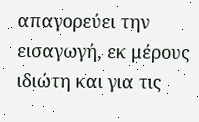απαγορεύει την εισαγωγή, εκ μέρους ιδιώτη και για τις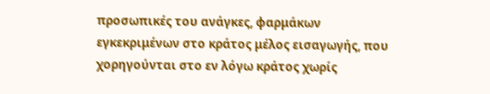προσωπικές του ανάγκες, φαρμάκων εγκεκριμένων στο κράτος μέλος εισαγωγής, που χορηγούνται στο εν λόγω κράτος χωρίς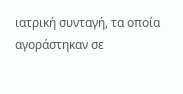ιατρική συνταγή, τα οποία αγοράστηκαν σε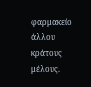φαρμακείο άλλου κράτους μέλους.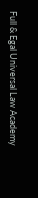Full & Egal Universal Law Academy